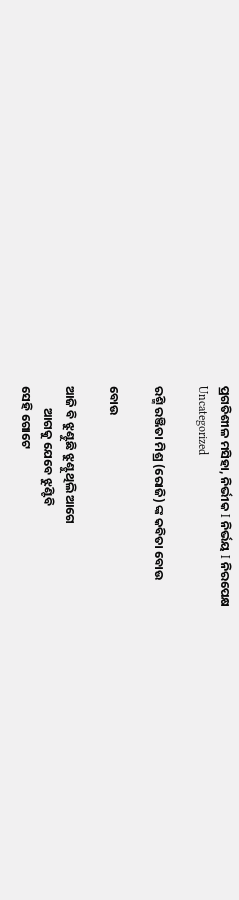ପ୍ରଗତିଶୀଳ ମସିହା, ନିର୍ଭୀକ I ନିର୍ଭୟ I ନିରପେକ୍ଷ
Uncategorized

ରଶ୍ମି ରଞ୍ଜିତା ମିଶ୍ର (ରୋଜି) ଙ୍କ କବିତା ବୋଉ

ବୋଉ

ଆଜି ବି ଝୁଣ୍ଟୁଛି ଝୁଣ୍ଟୁଥିଲି ଆଗେ
        ଆଗକୁ ଯେବେ ଝୁଣ୍ଟିବି
ସେହି ଗୋଟେ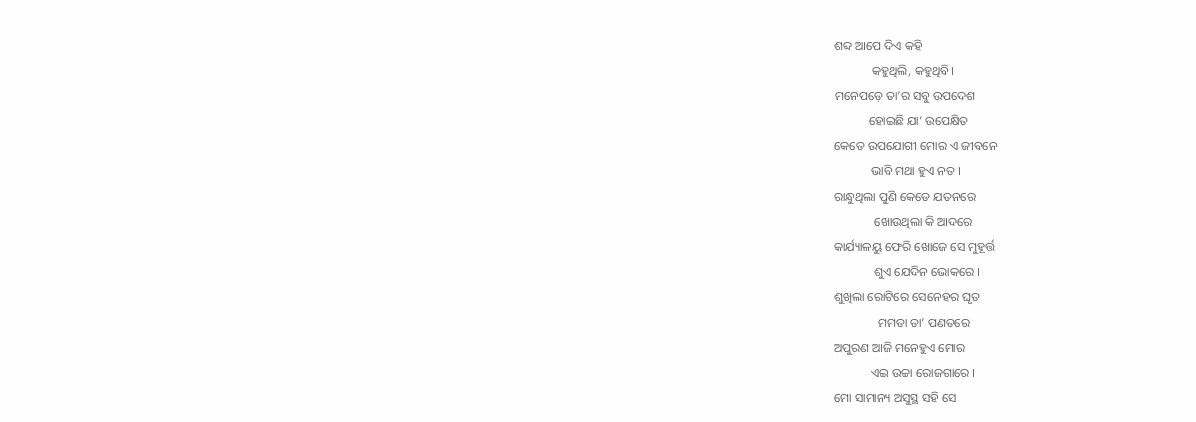ଶବ୍ଦ ଆପେ ଦିଏ କହି
            କହୁଥିଲି, କହୁଥିବି।
ମନେପଡ଼େ ତା’ର ସବୁ ଉପଦେଶ
           ହୋଇଛି ଯା’ ଉପେକ୍ଷିତ
କେତେ ଉପଯୋଗୀ ମୋର ଏ ଜୀବନେ
            ଭାବି ମଥା ହୁଏ ନତ ।
ରାନ୍ଧୁଥିଲା ପୁଣି କେଡେ ଯତନରେ
             ଖୋଉଥିଲା କି ଆଦରେ
କାର୍ଯ୍ୟାଳୟୁ ଫେରି ଖୋଜେ ସେ ମୁହୂର୍ତ୍ତ
             ଶୁଏ ଯେଦିନ ଭୋକରେ ।
ଶୁଖିଲା ରୋଟିରେ ସେନେହର ଘୃତ
              ମମତା ତା’ ପଣତରେ
ଅପୁରଣ ଆଜି ମନେହୁଏ ମୋର
            ଏଇ ଉଚ୍ଚା ରୋଜଗାରେ ।
ମୋ ସାମାନ୍ୟ ଅସୁସ୍ଥ ସହି ସେ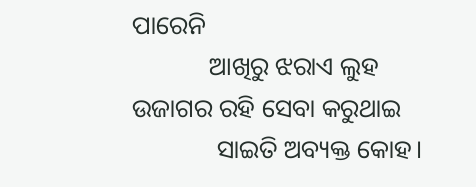ପାରେନି
            ଆଖିରୁ ଝରାଏ ଲୁହ
ଉଜାଗର ରହି ସେବା କରୁଥାଇ
             ସାଇତି ଅବ୍ୟକ୍ତ କୋହ।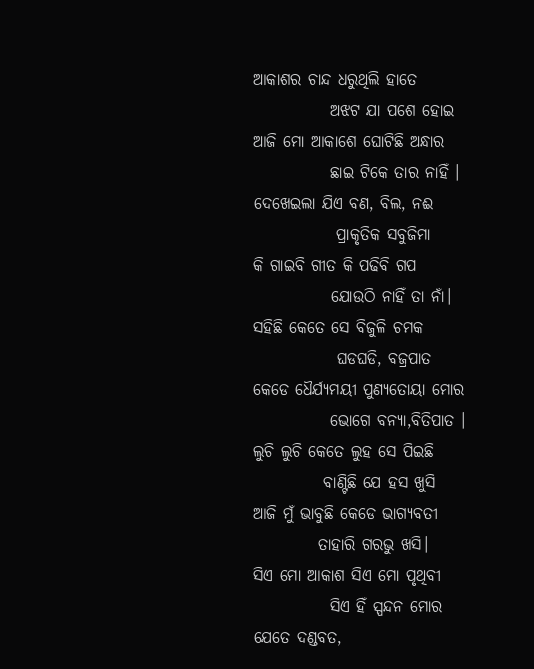ଆକାଶର ଚାନ୍ଦ ଧରୁଥିଲି ହାତେ
            ଅଝଟ ଯା ପଶେ ହୋଇ
ଆଜି ମୋ ଆକାଶେ ଘୋଟିଛି ଅନ୍ଧାର
            ଛାଇ ଟିକେ ତାର ନାହିଁ ।
ଦେଖେଇଲା ଯିଏ ବଣ, ବିଲ, ନଈ
             ପ୍ରାକୃତିକ ସବୁଜିମା
କି ଗାଇବି ଗୀତ କି ପଢିବି ଗପ
            ଯୋଉଠି ନାହିଁ ତା ନାଁ।
ସହିଛି କେତେ ସେ ବିଜୁଳି ଚମକ
             ଘଡଘଡି, ବଜ୍ରପାତ
କେଡେ ଧୈର୍ଯ୍ୟମୟୀ ପୁଣ୍ୟତୋୟା ମୋର
            ଭୋଗେ ବନ୍ୟା,ବିତିପାତ ।
ଲୁଚି ଲୁଚି କେତେ ଲୁହ ସେ ପିଇଛି
           ବାଣ୍ଟିଛି ଯେ ହସ ଖୁସି
ଆଜି ମୁଁ ଭାବୁଛି କେଡେ ଭାଗ୍ୟବତୀ
          ତାହାରି ଗରଭୁ ଖସି।
ସିଏ ମୋ ଆକାଶ ସିଏ ମୋ ପୃଥିବୀ
            ସିଏ ହିଁ ସ୍ପନ୍ଦନ ମୋର
ଯେତେ ଦଣ୍ଡବତ,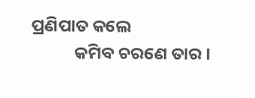ପ୍ରଣିପାତ କଲେ
           କମିବ ଚରଣେ ତାର ।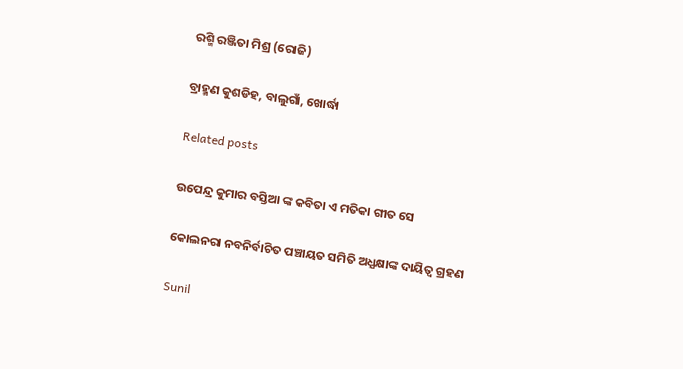ରଶ୍ମି ରଞ୍ଜିତା ମିଶ୍ର (ରୋଜି)

ବ୍ରାହ୍ମଣ କୁଶଡିହ, ବାଲୁଗାଁ, ଖୋର୍ଦ୍ଧା

Related posts

ଉପେନ୍ଦ୍ର କୁମାର ବସ୍ତିଆ ଙ୍କ କବିତା ଏ ମତିକା ଗୀତ ସେ

କୋଲନରା ନବନିର୍ବାଚିତ ପଞ୍ଚାୟତ ସମିତି ଅଧ୍ଯକ୍ଷାଙ୍କ ଦାୟିତ୍ୱ ଗ୍ରହଣ

Sunil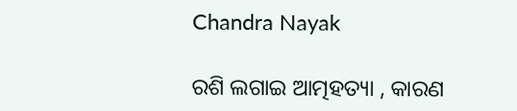Chandra Nayak

ରଶି ଲଗାଇ ଆତ୍ମହତ୍ୟା , କାରଣ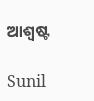ଆଶ୍ବଷ୍ଟ

Sunil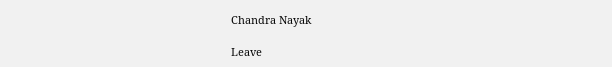Chandra Nayak

Leave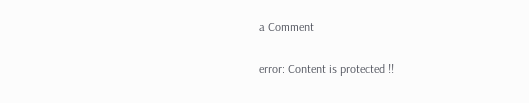a Comment

error: Content is protected !!